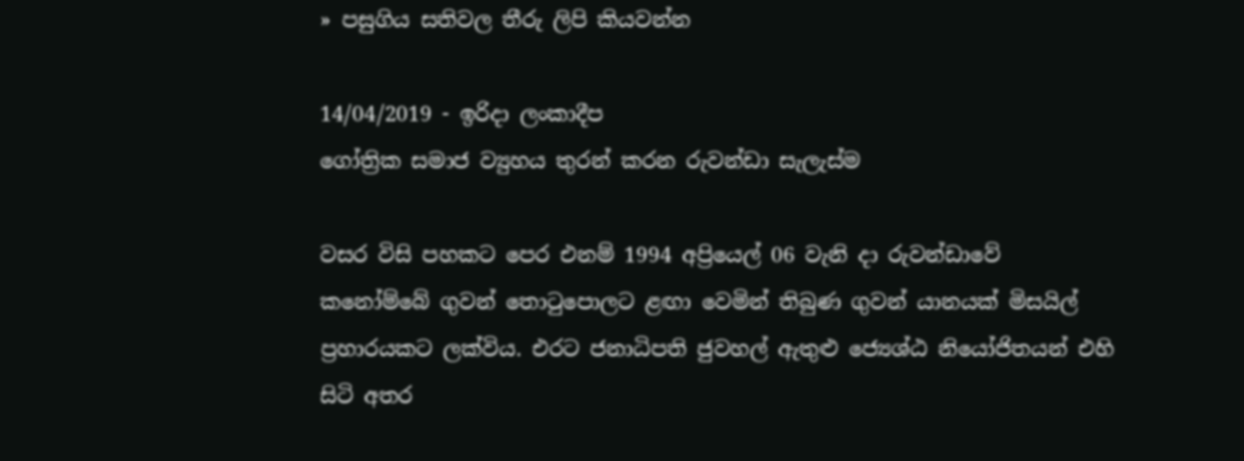» පසුගිය සතිවල තීරු ලිපි කියවන්න

14/04/2019 - ඉරිදා ලංකාදීප
ගෝත්‍රික සමාජ ව්‍යුහය තුරන් කරන රුවන්ඩා සැලැස්ම

වසර විසි පහකට පෙර එනම් 1994 අප්‍රියෙල් 06 වැනි දා රුවන්ඩාවේ කනෝම්බේ ගුවන් තොටුපොලට ළඟා වෙමින් තිබුණ ගුවන් යානයක් මිසයිල් ප්‍රහාරයකට ලක්විය. එරට ජනාධිපති ජුවහල් ඇතුළු ජ්‍යෙශ්ඨ නියෝජිතයන් එහි සිටි අතර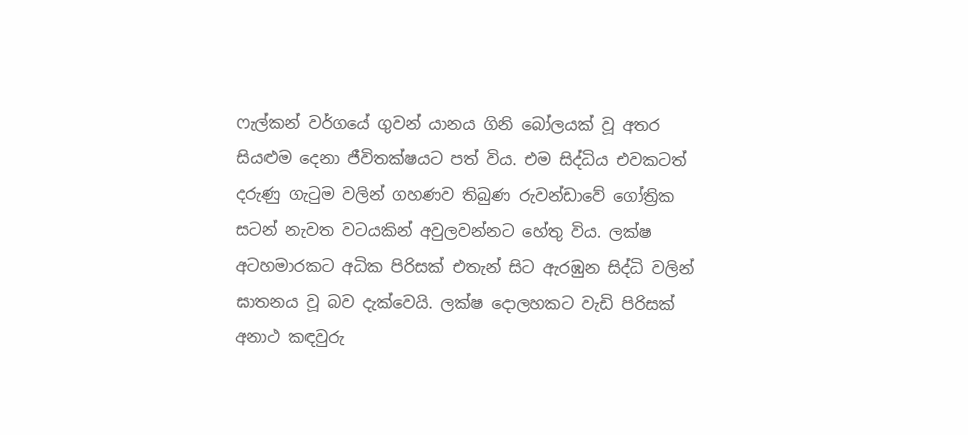ෆැල්කන් වර්ගයේ ගුවන් යානය ගිනි බෝලයක් වූ අතර සියළුම දෙනා ජීවිතක්ෂයට පත් විය. එම සිද්ධිය එවකටත් දරුණු ගැටුම වලින් ගහණව තිබුණ රුවන්ඩාවේ ගෝත්‍රික සටන් නැවත වටයකින් අවුලවන්නට හේතු විය. ලක්ෂ අටහමාරකට අධික පිරිසක් එතැන් සිට ඇරඹුන සිද්ධි වලින් ඝාතනය වූ බව දැක්වෙයි. ලක්ෂ දොලහකට වැඩි පිරිසක් අනාථ කඳවුරු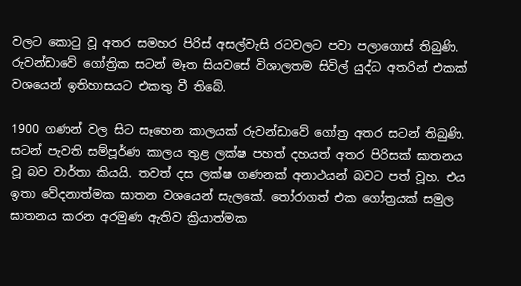වලට කොටු වූ අතර සමහර පිරිස් අසල්වැසි රටවලට පවා පලාගොස් තිබුණි. රුවන්ඩාවේ ගෝත්‍රික සටන් මෑත සියවසේ විශාලතම සිවිල් යුද්ධ අතරින් එකක් වශයෙන් ඉතිහාසයට එකතු වී තිබේ.

1900 ගණන් වල සිට සෑහෙන කාලයක් රුවන්ඩාවේ ගෝත්‍ර අතර සටන් තිබුණි. සටන් පැවති සම්පූර්ණ කාලය තුළ ලක්ෂ පහත් දහයත් අතර පිරිසක් ඝාතනය වූ බව වාර්තා කියයි. තවත් දස ලක්ෂ ගණනක් අනාථයන් බවට පත් වූහ. එය ඉතා වේදනාත්මක ඝාතන වශයෙන් සැලකේ. තෝරාගත් එක ගෝත්‍රයක් සමුල ඝාතනය කරන අරමුණ ඇතිව ක්‍රියාත්මක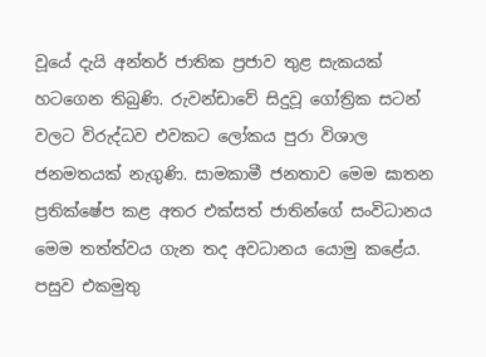වූයේ දැයි අන්තර් ජාතික ප්‍රජාව තුළ සැකයක් හටගෙන තිබුණි. රුවන්ඩාවේ සිදුවූ ගෝත්‍රික සටන් වලට විරුද්ධව එවකට ලෝකය පුරා විශාල ජනමතයක් නැගුණි. සාමකාමී ජනතාව මෙම ඝාතන ප්‍රතික්ෂේප කළ අතර එක්සත් ජාතින්ගේ සංවිධානය මෙම තත්ත්වය ගැන තද අවධානය යොමු කළේය. පසුව එකමුතු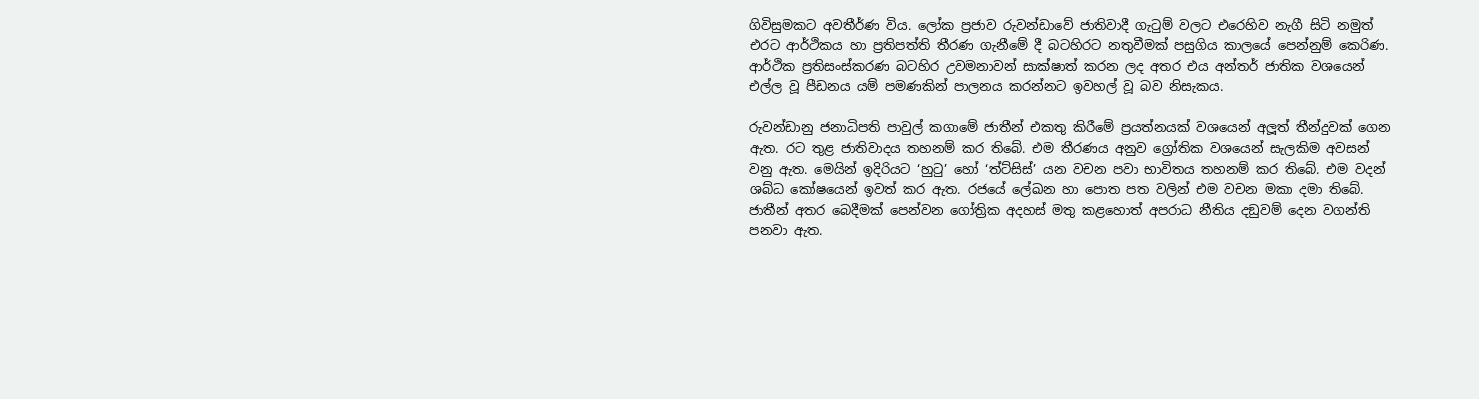ගිවිසුමකට අවතීර්ණ විය. ලෝක ප්‍රජාව රුවන්ඩාවේ ජාතිවාදී ගැටුම් වලට එරෙහිව නැගී සිටි නමුත් එරට ආර්ථිකය හා ප්‍රතිපත්ති තීරණ ගැනීමේ දී බටහිරට නතුවීමක් පසුගිය කාලයේ පෙන්නුම් කෙරිණ. ආර්ථික ප්‍රතිසංස්කරණ බටහිර උවමනාවන් සාක්ෂාත් කරන ලද අතර එය අන්තර් ජාතික වශයෙන් එල්ල වූ පීඩනය යම් පමණකින් පාලනය කරන්නට ඉවහල් වූ බව නිසැකය.

රුවන්ඩානු ජනාධිපති පාවුල් කගාමේ ජාතීන් එකතු කිරීමේ ප්‍රයත්නයක් වශයෙන් අලූත් තීන්දුවක් ගෙන ඇත. රට තුළ ජාතිවාදය තහනම් කර තිබේ. එම තීරණය අනුව ග්‍රෝතික වශයෙන් සැලකිම අවසන් වනු ඇත. මෙයින් ඉදිරියට ‘හුටු’ හෝ ‘ත්ට්සිස්’ යන වචන පවා භාවිතය තහනම් කර තිබේ. එම වදන් ශබ්ධ කෝෂයෙන් ඉවත් කර ඇත. රජයේ ලේඛන හා පොත පත වලින් එම වචන මකා දමා තිබේ. ජාතීන් අතර බෙදීමක් පෙන්වන ගෝත්‍රික අදහස් මතු කළහොත් අපරාධ නීතිය දඞුවම් දෙන වගන්ති පනවා ඇත.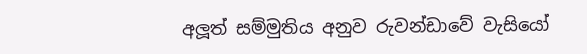අලූත් සම්මුතිය අනුව රුවන්ඩාවේ වැසියෝ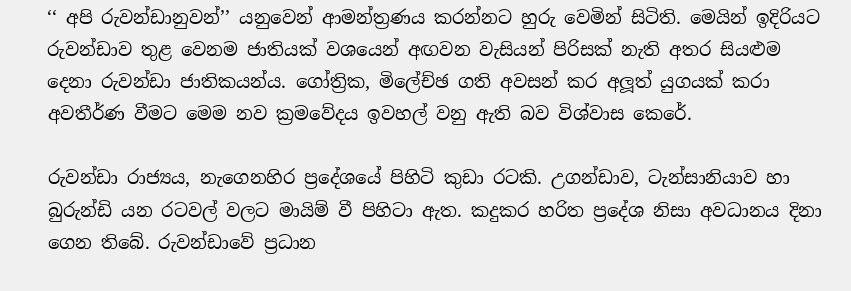‘‘ අපි රුවන්ඩානුවන්’’ යනුවෙන් ආමන්ත්‍රණය කරන්නට හුරු වෙමින් සිටිති. මෙයින් ඉදිරියට රුවන්ඩාව තුළ වෙනම ජාතියක් වශයෙන් අඟවන වැසියන් පිරිසක් නැති අතර සියළුම දෙනා රුවන්ඩා ජාතිකයන්ය. ගෝත්‍රික, මිලේච්ඡ ගති අවසන් කර අලූත් යුගයක් කරා අවතීර්ණ වීමට මෙම නව ක්‍රමවේදය ඉවහල් වනු ඇති බව විශ්වාස කෙරේ.

රුවන්ඩා රාජ්‍යය, නැගෙනහිර ප්‍රදේශයේ පිහිටි කුඩා රටකි. උගන්ඩාව, ටැන්සානියාව හා බුරුන්ඩි යන රටවල් වලට මායිම් වී පිහිටා ඇත. කදුකර හරිත ප්‍රදේශ නිසා අවධානය දිනා ගෙන තිබේ. රුවන්ඩාවේ ප්‍රධාන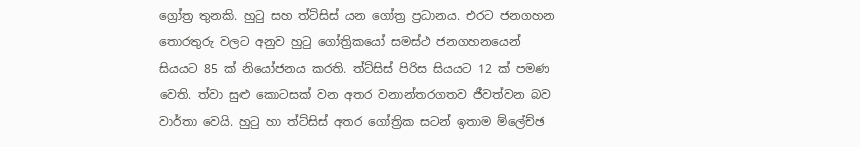ග්‍රෝත්‍ර තුනකි. හුටු සහ ත්ට්සිස් යන ගෝත්‍ර ප්‍රධානය. එරට ජනගහන තොරතුරු වලට අනුව හුටු ගෝත්‍රිකයෝ සමස්ථ ජනගහනයෙන් සියයට 85 ක් නියෝජනය කරති. ත්ට්සිස් පිරිස සියයට 12 ක් පමණ වෙති. ත්වා සුළු කොටසක් වන අතර වනාන්තරගතව ජීවත්වන බව වාර්තා වෙයි. හුටු හා ත්ට්සිස් අතර ගෝත්‍රික සටන් ඉතාම ම්ලේච්ඡ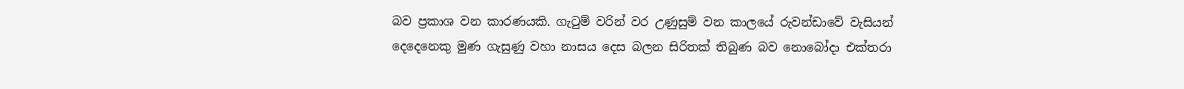බව ප්‍රකාශ වන කාරණයකි. ගැටුම් වරින් වර උණුසුම් වන කාලයේ රුවන්ඩාවේ වැසියන් දෙදෙනෙකු මුණ ගැසුණු වහා නාසය දෙස බලන සිරිතක් තිබුණ බව නොබෝදා එක්තරා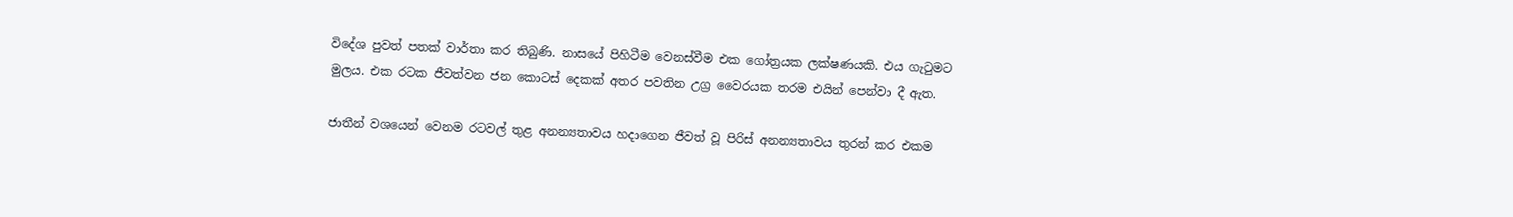විදේශ පුවත් පතක් වාර්තා කර තිබුණි. නාසයේ පිහිටීම වෙනස්වීම එක ගෝත්‍රයක ලක්ෂණයකි. එය ගැටුමට මුලය. එක රටක ජීවත්වන ජන කොටස් දෙකක් අතර පවතින උග්‍ර වෛරයක තරම එයින් පෙන්වා දී ඇත.

ජාතීන් වශයෙන් වෙනම රටවල් තුළ අනන්‍යතාවය හදාගෙන ජීවත් වූ පිරිස් අනන්‍යතාවය තුරන් කර එකම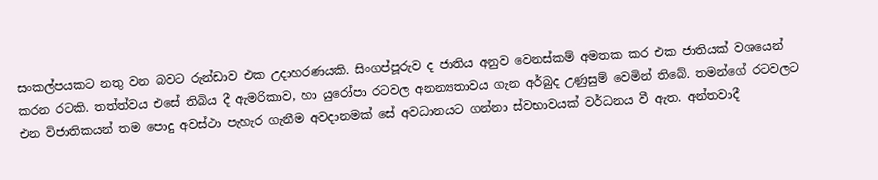සංකල්පයකට නතු වන බවට රුන්ඩාව එක උදාහරණයකි. සිංගප්පූරුව ද ජාතිය අනුව වෙනස්කම් අමතක කර එක ජාතියක් වශයෙන් කරන රටකි. තත්ත්වය එසේ තිබිය දී ඇමරිකාව, හා යුරෝපා රටවල අනන්‍යතාවය ගැන අර්බුද උණුසුම් වෙමින් තිබේ. තමන්ගේ රටවලට එන විජාතිකයන් තම පොදු අවස්ථා පැහැර ගැනීම අවදානමක් සේ අවධානයට ගන්නා ස්වභාවයක් වර්ධනය වී ඇත. අන්තවාදී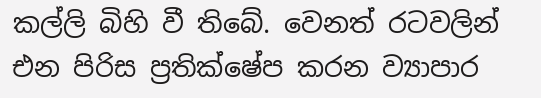කල්ලි බිහි වී තිබේ. වෙනත් රටවලින් එන පිරිස ප්‍රතික්ෂේප කරන ව්‍යාපාර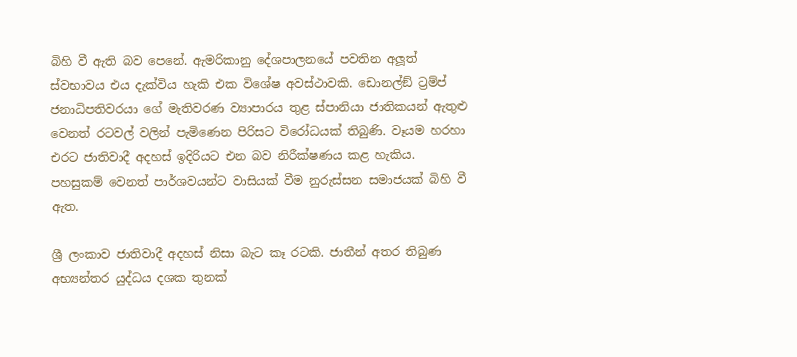බිහි වී ඇති බව පෙනේ. ඇමරිකානු දේශපාලනයේ පවතින අලූත් ස්වභාවය එය දැක්විය හැකි එක විශේෂ අවස්ථාවකි. ඩොනල්ඞ් ට්‍රම්ප් ජනාධිපතිවරයා ගේ මැතිවරණ ව්‍යාපාරය තුළ ස්පානියා ජාතිකයන් ඇතුළු වෙනත් රටවල් වලින් පැමිණෙන පිරිසට විරෝධයක් තිබුණි. වෑයම හරහා එරට ජාතිවාදී අදහස් ඉදිරියට එන බව නිරීක්ෂණය කළ හැකිය. පහසුකම් වෙනත් පාර්ශවයන්ට වාසියක් වීම නුරුස්සන සමාජයක් බිහි වී ඇත.

ශ්‍රී ලංකාව ජාතිවාදී අදහස් නිසා බැට කෑ රටකි. ජාතීන් අතර තිබුණ අභ්‍යන්තර යුද්ධය දශක තුනක්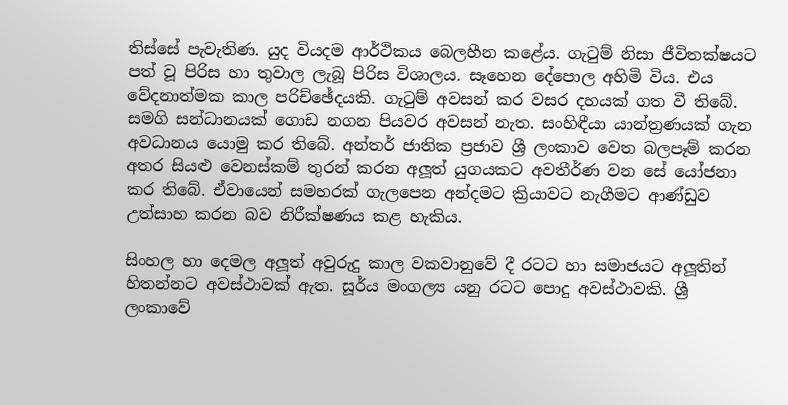තිස්සේ පැවැතිණ. යුද වියදම ආර්ථිකය බෙලහීන කළේය. ගැටුම් නිසා ජීවිතක්ෂයට පත් වූ පිරිස හා තුවාල ලැබූ පිරිස විශාලය. සෑහෙන දේපොල අහිමි විය. එය වේදනාත්මක කාල පරිච්ඡේදයකි. ගැටුම් අවසන් කර වසර දහයක් ගත වී තිබේ. සමගි සන්ධානයක් ගොඩ නගන පියවර අවසන් නැත. සංහිඳීයා යාන්ත්‍රණයක් ගැන අවධානය යොමු කර තිබේ. අන්තර් ජාතික ප්‍රජාව ශ්‍රී ලංකාව වෙත බලපෑම් කරන අතර සියළු වෙනස්කම් තුරන් කරන අලූත් යුගයකට අවතීර්ණ වන සේ යෝජනා කර තිබේ. ඒවායෙන් සමහරක් ගැලපෙන අන්දමට ක්‍රියාවට නැගීමට ආණ්ඩුව උත්සාහ කරන බව නිරීක්ෂණය කළ හැකිය.

සිංහල හා දෙමල අලූත් අවුරුදු කාල වකවානුවේ දී රටට හා සමාජයට අලූතින් හිතන්නට අවස්ථාවක් ඇත. සූර්ය මංගල්‍ය යනු රටට පොදු අවස්ථාවකි. ශ්‍රී ලංකාවේ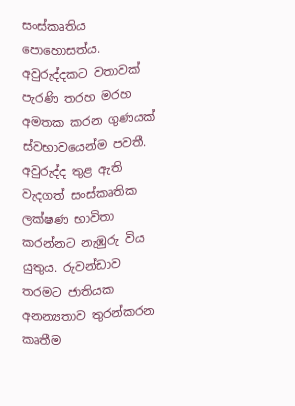සංස්කෘතිය පොහොසත්ය. අවුරුද්දකට වතාවක් පැරණි තරහ මරහ අමතක කරන ගුණයක් ස්වභාවයෙන්ම පවතී. අවුරුද්ද තුළ ඇති වැදගත් සංස්කෘතික ලක්ෂණ භාවිතා කරන්නට නැඹුරු විය යුතුය. රුවන්ඩාව තරමට ජාතියක අනන්‍යතාව තුරන්කරන කෘතීම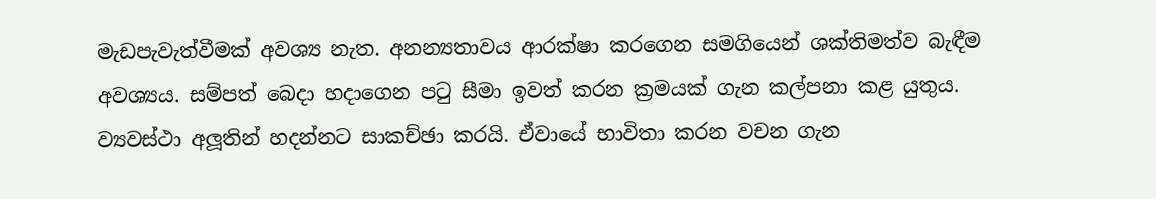මැඩපැවැත්වීමක් අවශ්‍ය නැත. අනන්‍යතාවය ආරක්ෂා කරගෙන සමගියෙන් ශක්තිමත්ව බැඳීම අවශ්‍යය. සම්පත් බෙදා හදාගෙන පටු සීමා ඉවත් කරන ක්‍රමයක් ගැන කල්පනා කළ යුතුය. ව්‍යවස්ථා අලූතින් හදන්නට සාකච්ඡා කරයි. ඒවායේ භාවිතා කරන වචන ගැන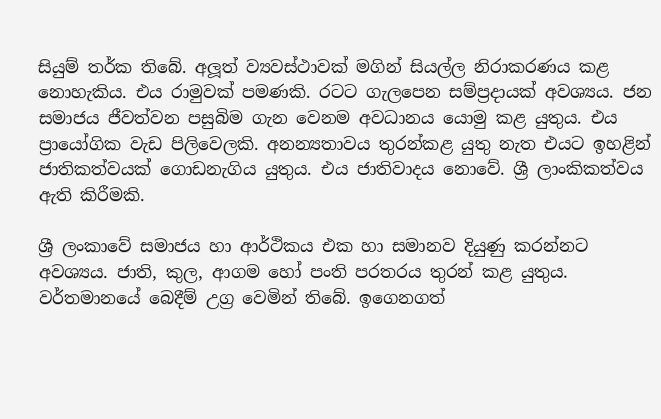සියුම් තර්ක තිබේ. අලූත් ව්‍යවස්ථාවක් මගින් සියල්ල නිරාකරණය කළ නොහැකිය. එය රාමුවක් පමණකි. රටට ගැලපෙන සම්ප්‍රදායක් අවශ්‍යය. ජන සමාජය ජීවත්වන පසුබිම ගැන වෙනම අවධානය යොමු කළ යුතුය. එය ප්‍රායෝගික වැඩ පිලිවෙලකි. අනන්‍යතාවය තුරන්කළ යුතු නැත එයට ඉහළින් ජාතිකත්වයක් ගොඩනැගිය යුතුය. එය ජාතිවාදය නොවේ. ශ්‍රී ලාංකිකත්වය ඇති කිරීමකි.

ශ්‍රී ලංකාවේ සමාජය හා ආර්ථිකය එක හා සමානව දියුණු කරන්නට අවශ්‍යය. ජාති, කුල, ආගම හෝ පංති පරතරය තුරන් කළ යුතුය. වර්තමානයේ බෙදීම් උග්‍ර වෙමින් තිබේ. ඉගෙනගත්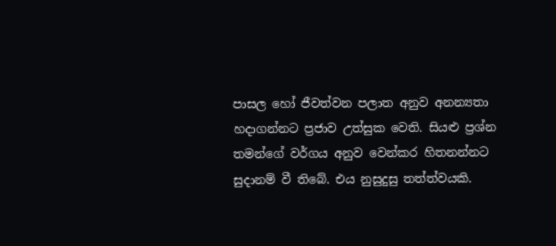පාසල හෝ ජීවත්වන පලාත අනුව අනන්‍යතා හදාගන්නට ප්‍රජාව උත්සුක වෙති. සියළු ප්‍රශ්න තමන්ගේ වර්ගය අනුව වෙන්කර හිතනන්නට සුදානම් වී තිබේ. එය නුසුදුසු තත්ත්වයකි.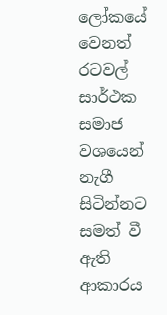ලෝකයේ වෙනත් රටවල් සාර්ථක සමාජ වශයෙන් නැගී සිටින්නට සමත් වී ඇති ආකාරය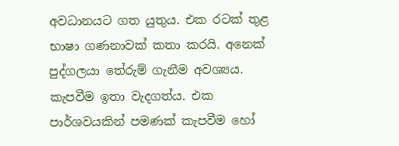අවධානයට ගත යුතුය. එක රටක් තුළ භාෂා ගණනාවක් කතා කරයි. අනෙක් පුද්ගලයා තේරුම් ගැනීම අවශ්‍යය. කැපවීම ඉතා වැදගත්ය. එක පාර්ශවයකින් පමණක් කැපවීම හෝ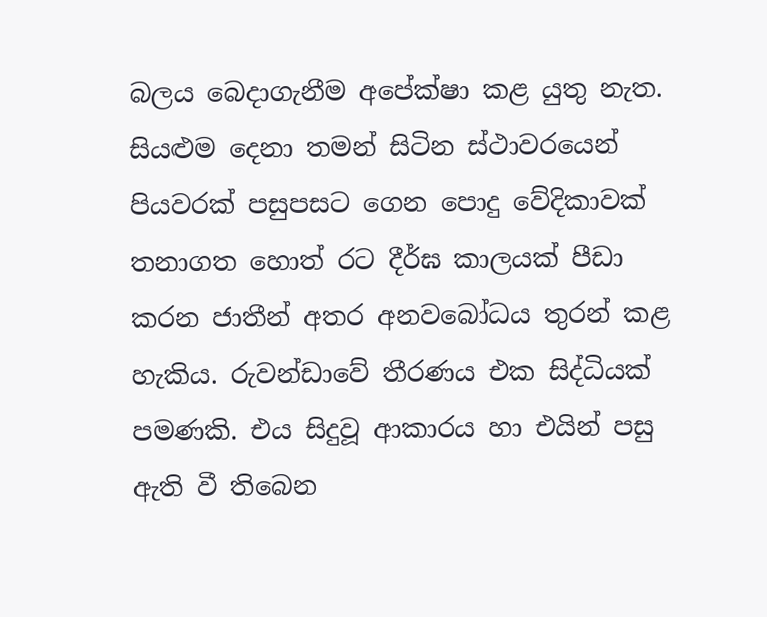බලය බෙදාගැනීම අපේක්ෂා කළ යුතු නැත. සියළුම දෙනා තමන් සිටින ස්ථාවරයෙන් පියවරක් පසුපසට ගෙන පොදු වේදිකාවක් තනාගත හොත් රට දීර්ඝ කාලයක් පීඩා කරන ජාතීන් අතර අනවබෝධය තුරන් කළ හැකිය. රුවන්ඩාවේ තීරණය එක සිද්ධියක් පමණකි. එය සිදුවූ ආකාරය හා එයින් පසු ඇති වී තිබෙන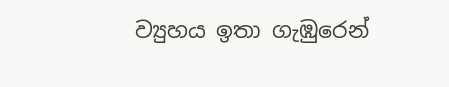ව්‍යුහය ඉතා ගැඹුරෙන්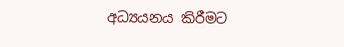අධ්‍යයනය කිරීමට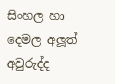සිංහල හා දෙමල අලූත් අවුරුද්ද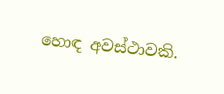හොඳ අවස්ථාවකි.